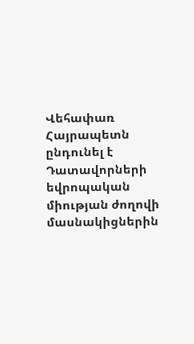Վեհափառ Հայրապետն ընդունել է Դատավորների եվրոպական միության ժողովի մասնակիցներին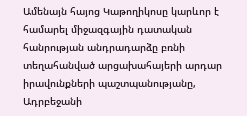Ամենայն հայոց Կաթողիկոսը կարևոր է համարել միջազգային դատական հանրության անդրադարձը բռնի տեղահանված արցախահայերի արդար իրավունքների պաշտպանությանը, Ադրբեջանի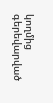կողմից գերեվարված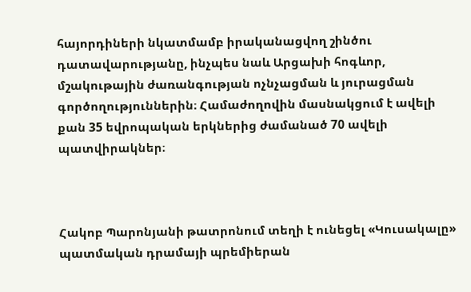հայորդիների նկատմամբ իրականացվող շինծու դատավարությանը, ինչպես նաև Արցախի հոգևոր, մշակութային ժառանգության ոչնչացման և յուրացման գործողություններին։ Համաժողովին մասնակցում է ավելի քան 35 եվրոպական երկներից ժամանած 70 ավելի պատվիրակներ։



Հակոբ Պարոնյանի թատրոնում տեղի է ունեցել «Կուսակալը» պատմական դրամայի պրեմիերան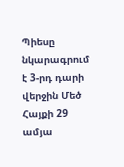Պիեսը նկարագրում է 3-րդ դարի վերջին Մեծ Հայքի 29 ամյա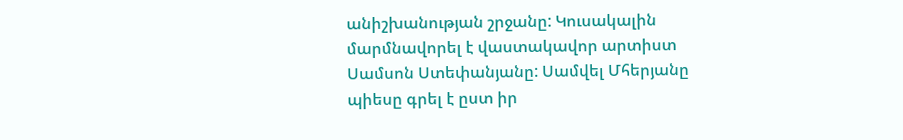անիշխանության շրջանը: Կուսակալին մարմնավորել է վաստակավոր արտիստ Սամսոն Ստեփանյանը: Սամվել Մհերյանը պիեսը գրել է ըստ իր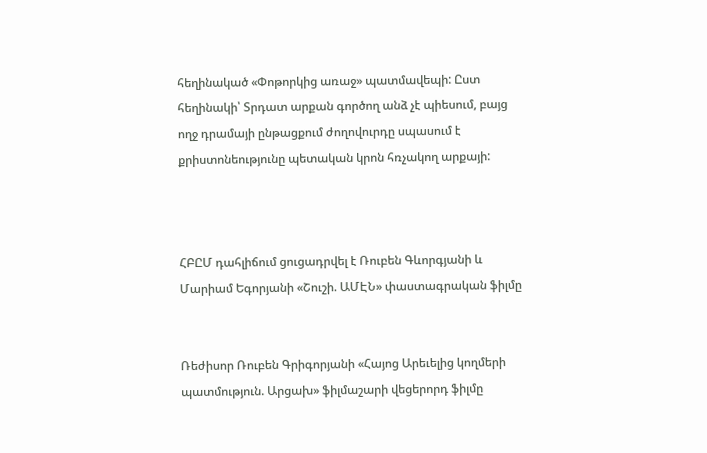հեղինակած «Փոթորկից առաջ» պատմավեպի: Ըստ հեղինակի՝ Տրդատ արքան գործող անձ չէ պիեսում, բայց ողջ դրամայի ընթացքում ժողովուրդը սպասում է քրիստոնեությունը պետական կրոն հռչակող արքայի:



ՀԲԸՄ դահլիճում ցուցադրվել է Ռուբեն Գևորգյանի և Մարիամ Եգորյանի «Շուշի. ԱՄԷՆ» փաստագրական ֆիլմը


Ռեժիսոր Ռուբեն Գրիգորյանի «Հայոց Արեւելից կողմերի պատմություն. Արցախ» ֆիլմաշարի վեցերորդ ֆիլմը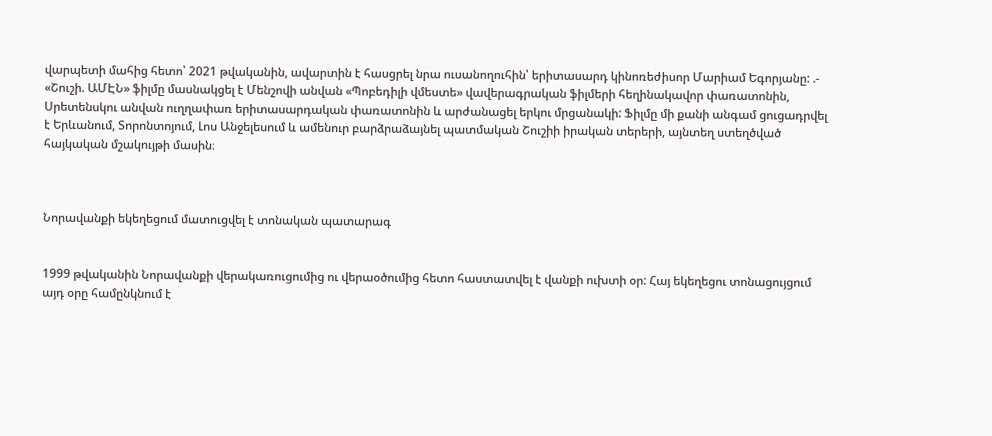վարպետի մահից հետո՝ 2021 թվականին, ավարտին է հասցրել նրա ուսանողուհին՝ երիտասարդ կինոռեժիսոր Մարիամ Եգորյանը: .- «Շուշի. ԱՄԷՆ» ֆիլմը մասնակցել է Մենշովի անվան «Պոբեդիլի վմեստե» վավերագրական ֆիլմերի հեղինակավոր փառատոնին, Սրետենսկու անվան ուղղափառ երիտասարդական փառատոնին և արժանացել երկու մրցանակի: Ֆիլմը մի քանի անգամ ցուցադրվել է Երևանում, Տորոնտոյում, Լոս Անջելեսում և ամենուր բարձրաձայնել պատմական Շուշիի իրական տերերի, այնտեղ ստեղծված հայկական մշակույթի մասին։



Նորավանքի եկեղեցում մատուցվել է տոնական պատարագ


1999 թվականին Նորավանքի վերակառուցումից ու վերաօծումից հետո հաստատվել է վանքի ուխտի օր: Հայ եկեղեցու տոնացույցում այդ օրը համընկնում է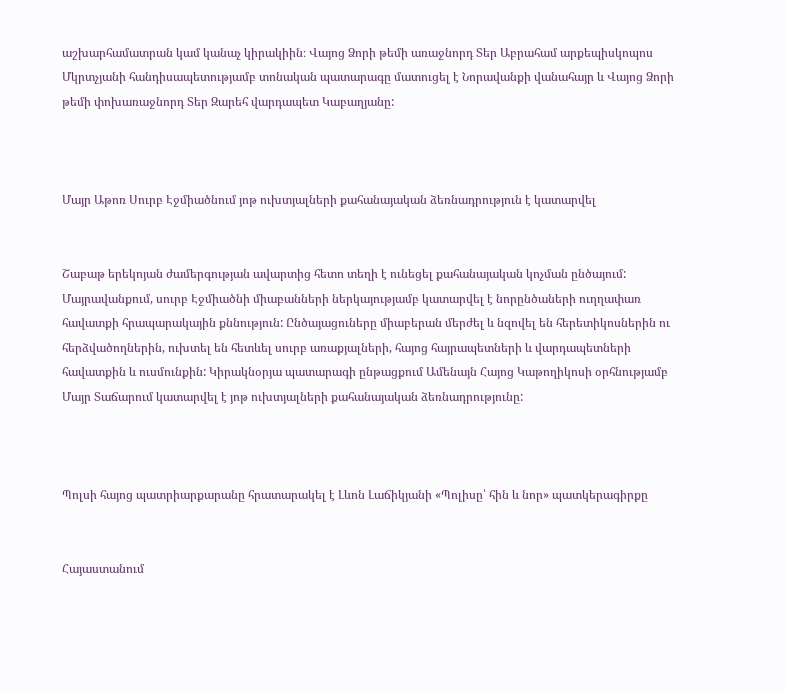աշխարհամատրան կամ կանաչ կիրակիին։ Վայոց Ձորի թեմի առաջնորդ Տեր Աբրահամ արքեպիսկոպոս Մկրտչյանի հանդիսապետությամբ տոնական պատարագը մատուցել է Նորավանքի վանահայր և Վայոց Ձորի թեմի փոխառաջնորդ Տեր Զարեհ վարդապետ Կաբաղյանը:



Մայր Աթոռ Սուրբ Էջմիածնում յոթ ուխտյալների քահանայական ձեռնադրություն է կատարվել


Շաբաթ երեկոյան ժամերգության ավարտից հետո տեղի է ունեցել քահանայական կոչման ընծայում: Մայրավանքում, սուրբ Էջմիածնի միաբանների ներկայությամբ կատարվել է նորընծաների ուղղափառ հավատքի հրապարակային քննություն: Ընծայացուները միաբերան մերժել և նզովել են հերետիկոսներին ու հերձվածողներին, ուխտել են հետևել սուրբ առաքյալների, հայոց հայրապետների և վարդապետների հավատքին և ուսմունքին: Կիրակնօրյա պատարագի ընթացքում Ամենայն Հայոց Կաթողիկոսի օրհնությամբ Մայր Տաճարում կատարվել է յոթ ուխտյալների քահանայական ձեռնադրությունը:



Պոլսի հայոց պատրիարքարանը հրատարակել է Լևոն Լաճիկյանի «Պոլիսը՝ հին և նոր» պատկերագիրքը


Հայաստանում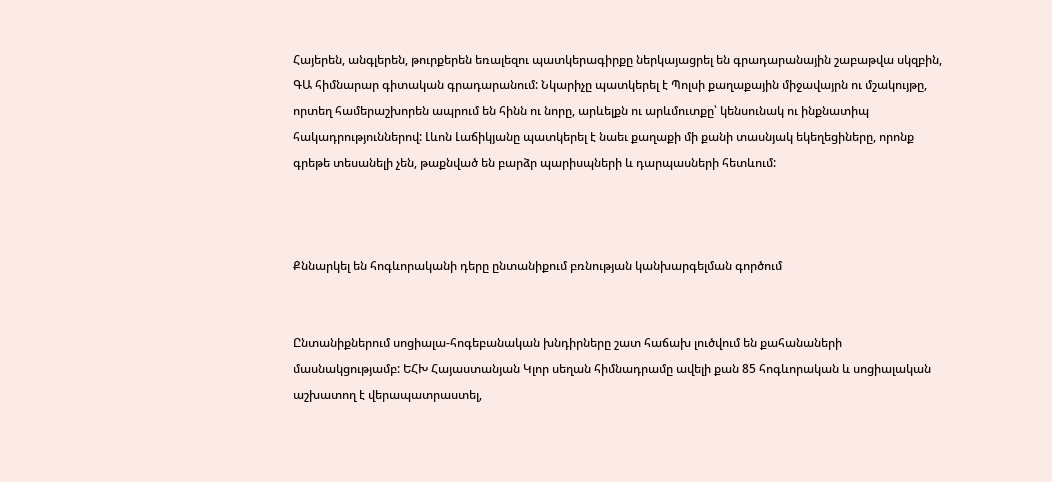Հայերեն, անգլերեն, թուրքերեն եռալեզու պատկերագիրքը ներկայացրել են գրադարանային շաբաթվա սկզբին, ԳԱ հիմնարար գիտական գրադարանում: Նկարիչը պատկերել է Պոլսի քաղաքային միջավայրն ու մշակույթը, որտեղ համերաշխորեն ապրում են հինն ու նորը, արևելքն ու արևմուտքը՝ կենսունակ ու ինքնատիպ հակադրություններով: Լևոն Լաճիկյանը պատկերել է նաեւ քաղաքի մի քանի տասնյակ եկեղեցիները, որոնք գրեթե տեսանելի չեն, թաքնված են բարձր պարիսպների և դարպասների հետևում:



Քննարկել են հոգևորականի դերը ընտանիքում բռնության կանխարգելման գործում


Ընտանիքներում սոցիալա-հոգեբանական խնդիրները շատ հաճախ լուծվում են քահանաների մասնակցությամբ: ԵՀԽ Հայաստանյան Կլոր սեղան հիմնադրամը ավելի քան 85 հոգևորական և սոցիալական աշխատող է վերապատրաստել,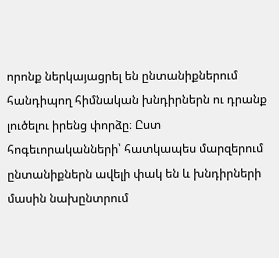որոնք ներկայացրել են ընտանիքներում հանդիպող հիմնական խնդիրներն ու դրանք լուծելու իրենց փորձը։ Ըստ հոգեւորականների՝ հատկապես մարզերում ընտանիքներն ավելի փակ են և խնդիրների մասին նախընտրում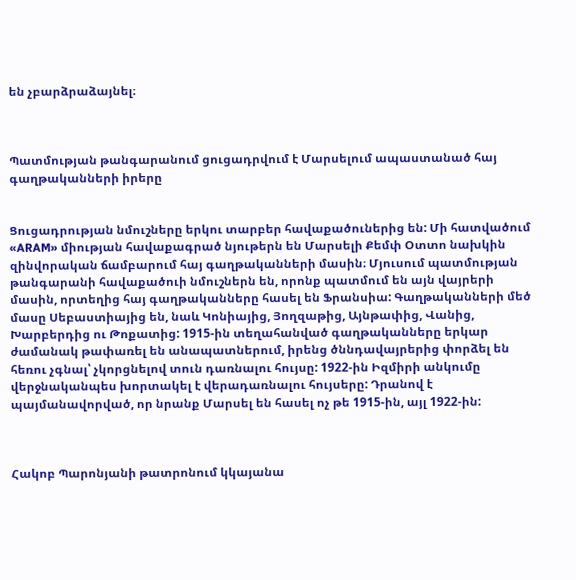են չբարձրաձայնել։



Պատմության թանգարանում ցուցադրվում է Մարսելում ապաստանած հայ գաղթականների իրերը


Ցուցադրության նմուշները երկու տարբեր հավաքածուներից են: Մի հատվածում «ARAM» միության հավաքագրած նյութերն են Մարսելի Քեմփ Օտտո նախկին զինվորական ճամբարում հայ գաղթականների մասին։ Մյուսում պատմության թանգարանի հավաքածուի նմուշներն են, որոնք պատմում են այն վայրերի մասին, որտեղից հայ գաղթականները հասել են Ֆրանսիա: Գաղթականների մեծ մասը Սեբաստիայից են, նաև Կոնիայից, Յողզաթից, Այնթափից, Վանից, Խարբերդից ու Թոքատից: 1915-ին տեղահանված գաղթականները երկար ժամանակ թափառել են անապատներում, իրենց ծննդավայրերից փորձել են հեռու չգնալ՝ չկորցնելով տուն դառնալու հույսը: 1922-ին Իզմիրի անկումը վերջնականպես խորտակել է վերադառնալու հույսերը: Դրանով է պայմանավորված, որ նրանք Մարսել են հասել ոչ թե 1915-ին, այլ 1922-ին:



Հակոբ Պարոնյանի թատրոնում կկայանա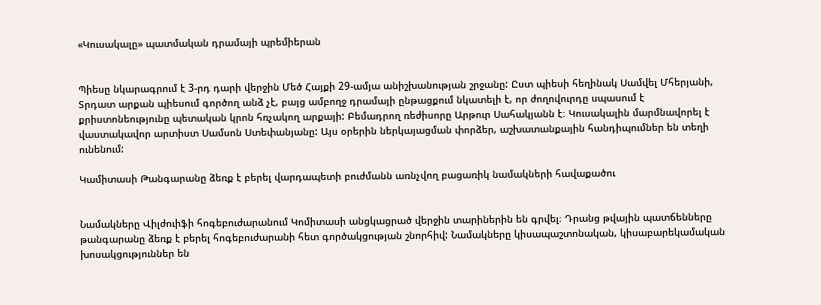«Կուսակալը» պատմական դրամայի պրեմիերան


Պիեսը նկարագրում է 3-րդ դարի վերջին Մեծ Հայքի 29-ամյա անիշխանության շրջանը: Ըստ պիեսի հեղինակ Սամվել Մհերյանի, Տրդատ արքան պիեսում գործող անձ չէ, բայց ամբողջ դրամայի ընթացքում նկատելի է, որ ժողովուրդը սպասում է քրիստոնեությունը պետական կրոն հռչակող արքայի: Բեմադրող ռեժիսորը Արթուր Սահակյանն է։ Կուսակալին մարմնավորել է վաստակավոր արտիստ Սամսոն Ստեփանյանը: Այս օրերին ներկայացման փորձեր, աշխատանքային հանդիպումներ են տեղի ունենում:

Կամիտասի Թանգարանը ձեռք է բերել վարդապետի բուժմանն առնչվող բացառիկ նամակների հավաքածու


Նամակները Վիլժուիֆի հոգեբուժարանում Կոմիտասի անցկացրած վերջին տարիներին են գրվել։ Դրանց թվային պատճենները թանգարանը ձեռք է բերել հոգեբուժարանի հետ գործակցության շնորհիվ: Նամակները կիսապաշտոնական, կիսաբարեկամական խոսակցություններ են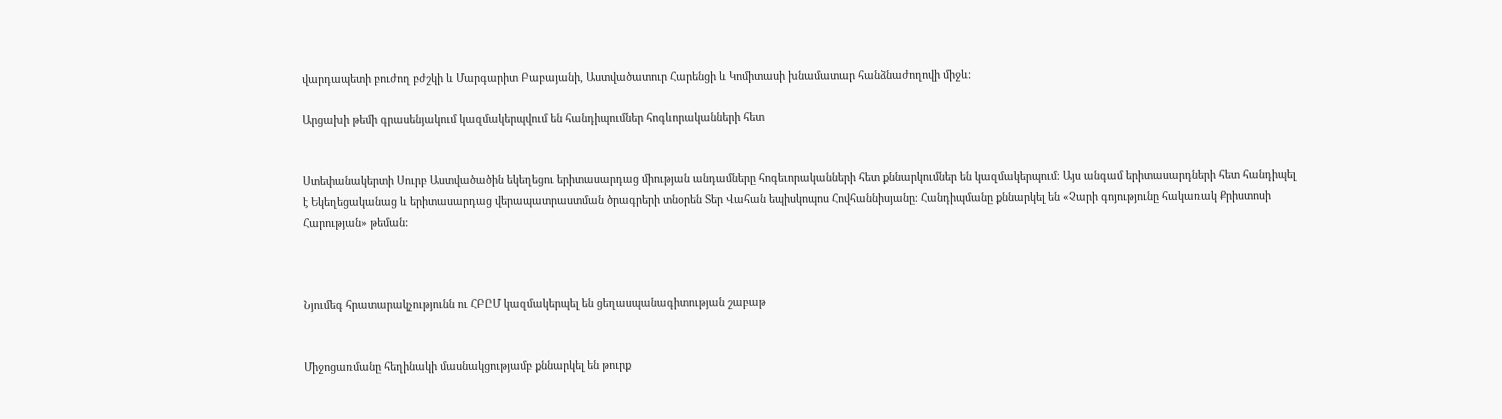վարդապետի բուժող բժշկի և Մարգարիտ Բաբայանի, Աստվածատուր Հարենցի և Կոմիտասի խնամատար հանձնաժողովի միջև։

Արցախի թեմի գրասենյակում կազմակերպվում են հանդիպումներ հոգևորականների հետ


Ստեփանակերտի Սուրբ Աստվածածին եկեղեցու երիտասարդաց միության անդամները հոգեւորականների հետ քննարկումներ են կազմակերպում։ Այս անգամ երիտասարդների հետ հանդիպել է Եկեղեցականաց և երիտասարդաց վերապատրաստման ծրագրերի տնօրեն Տեր Վահան եպիսկոպոս Հովհաննիսյանը։ Հանդիպմանը քննարկել են «Չարի գոյությունը հակառակ Քրիստոսի Հարության» թեման:



Նյումեգ հրատարակչությունն ու ՀԲԸՄ կազմակերպել են ցեղասպանագիտության շաբաթ


Միջոցառմանը հեղինակի մասնակցությամբ քննարկել են թուրք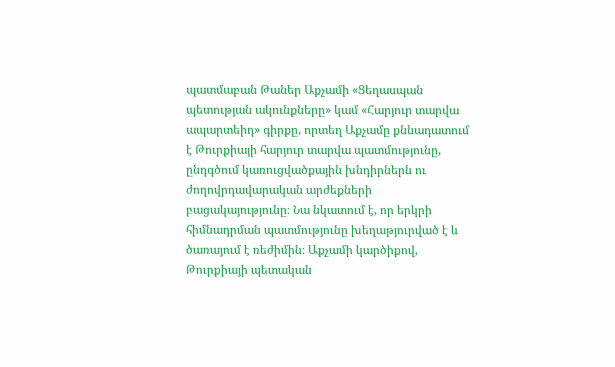պատմաբան Թաներ Աքչամի «Ցեղասպան պետության ակունքները» կամ «Հարյուր տարվա ապարտեիդ» գիրքը, որտեղ Աքչամը քննադատում է Թուրքիայի հարյուր տարվա պատմությունը, ընդգծում կառուցվածքային խնդիրներն ու ժողովրդավարական արժեքների բացակայությունը։ Նա նկատում է, որ երկրի հիմնադրման պատմությունը խեղաթյուրված է և ծառայում է ռեժիմին։ Աքչամի կարծիքով, Թուրքիայի պետական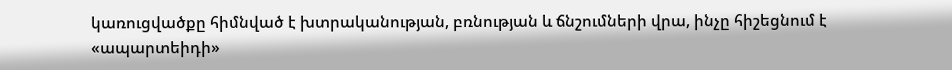կառուցվածքը հիմնված է խտրականության, բռնության և ճնշումների վրա, ինչը հիշեցնում է «ապարտեիդի»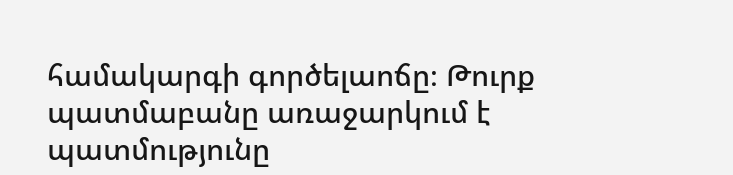համակարգի գործելաոճը։ Թուրք պատմաբանը առաջարկում է պատմությունը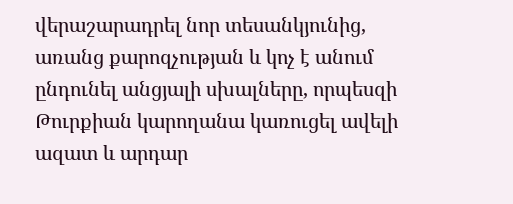վերաշարադրել նոր տեսանկյունից, առանց քարոզչության և կոչ է անում ընդունել անցյալի սխալները, որպեսզի Թուրքիան կարողանա կառուցել ավելի ազատ և արդար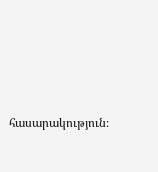հասարակություն։